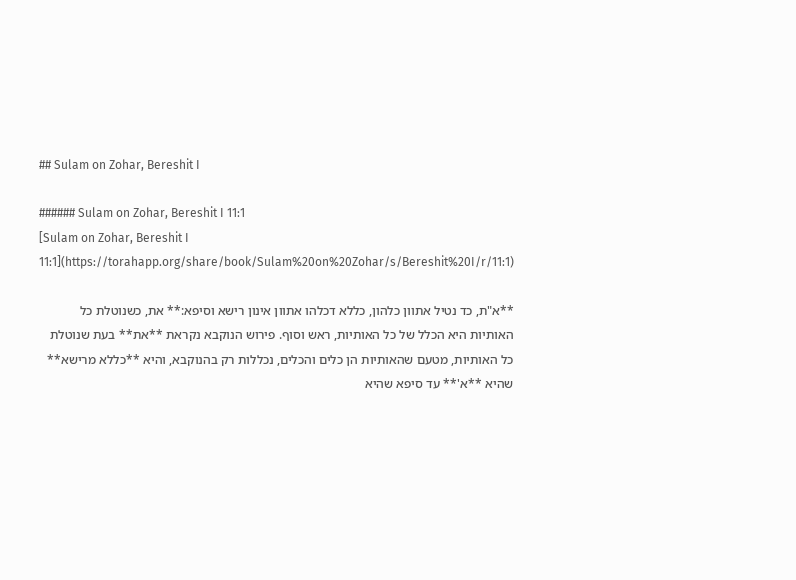## Sulam on Zohar, Bereshit I

###### Sulam on Zohar, Bereshit I 11:1
[Sulam on Zohar, Bereshit I 11:1](https://torahapp.org/share/book/Sulam%20on%20Zohar/s/Bereshit%20I/r/11:1)

**א"ת, כד נטיל אתוון כלהון, כללא דכלהו אתוון אינון רישא וסיפא:** את, כשנוטלת כל האותיות היא הכלל של כל האותיות, ראש וסוף. פירוש הנוקבא נקראת **את** בעת שנוטלת כל האותיות, מטעם שהאותיות הן כלים והכלים, נכללות רק בהנוקבא, והיא **כללא מרישא** שהיא **א'** עד סיפא שהיא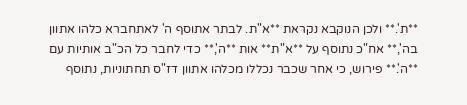**ת'.** ולכן הנוקבא נקראת **א"ת. לבתר אתוסף ה' לאתחברא כלהו אתוון בה',** אח"כ נתוסף על **א"ת** אות **ה',** כדי לחבר כל הכ"ב אותיות עם **ה'.** פירוש, כי אחר שכבר נכללו מכלהו אתוון דז"ס תחתוניות, נתוסף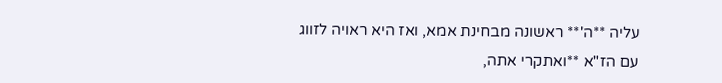עליה **ה'** ראשונה מבחינת אמא, ואז היא ראויה לזווג עם הז"א **ואתקרי אתה,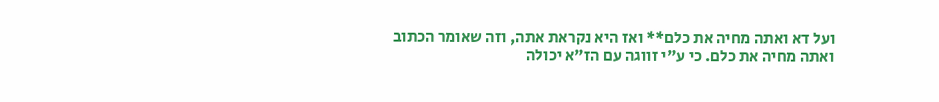ועל דא ואתה מחיה את כלם** ואז היא נקראת אתה, וזה שאומר הכתוב ואתה מחיה את כלם. כי ע"י זווגה עם הז"א יכולה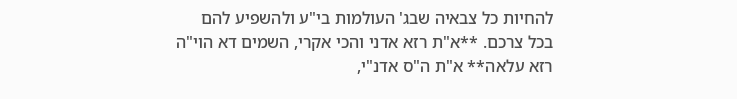להחיות כל צבאיה שבג' העולמות בי"ע ולהשפיע להם בכל צרכם. **א"ת רזא אדני והכי אקרי, השמים דא הוי"ה רזא עלאה** א"ת ה"ס אדנ"י,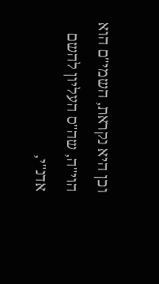וכן היא נקראת, השמי"ם הוא הוי"ה, שה"ס העליון להשם אדנ"י,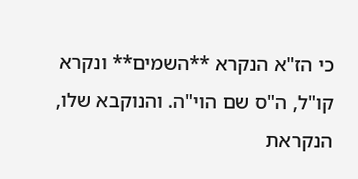כי הז"א הנקרא **השמים** ונקרא קו"ל, ה"ס שם הוי"ה. והנוקבא שלו, הנקראת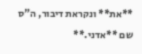**את** ונקראת דיבור, ה"ס שם **אדני.**